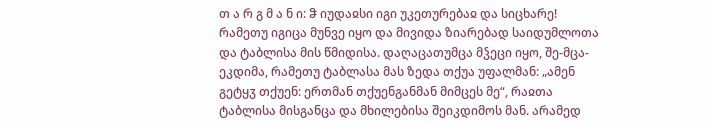თ ა რ გ მ ა ნ ი: ჵ იუდაჲსი იგი უკეთურებაჲ და სიცხარე! რამეთუ იგიცა მუნვე იყო და მივიდა ზიარებად საიდუმლოთა და ტაბლისა მის წმიდისა. დაღაცათუმცა მჴეცი იყო, შე-მცა-ეკდიმა, რამეთუ ტაბლასა მას ზედა თქუა უფალმან: „ამენ გეტყჳ თქუენ: ერთმან თქუენგანმან მიმცეს მე“, რაჲთა ტაბლისა მისგანცა და მხილებისა შეიკდიმოს მან. არამედ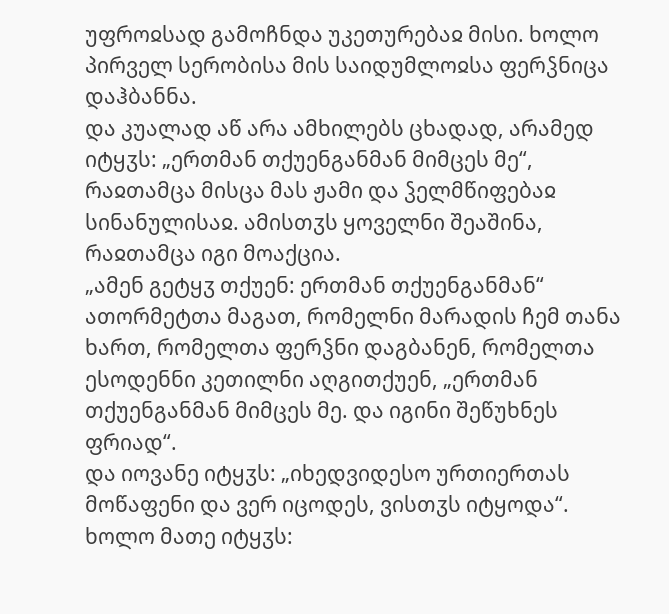უფროჲსად გამოჩნდა უკეთურებაჲ მისი. ხოლო პირველ სერობისა მის საიდუმლოჲსა ფერჴნიცა დაჰბანნა.
და კუალად აწ არა ამხილებს ცხადად, არამედ იტყჳს: „ერთმან თქუენგანმან მიმცეს მე“, რაჲთამცა მისცა მას ჟამი და ჴელმწიფებაჲ სინანულისაჲ. ამისთჳს ყოველნი შეაშინა, რაჲთამცა იგი მოაქცია.
„ამენ გეტყჳ თქუენ: ერთმან თქუენგანმან“ ათორმეტთა მაგათ, რომელნი მარადის ჩემ თანა ხართ, რომელთა ფერჴნი დაგბანენ, რომელთა ესოდენნი კეთილნი აღგითქუენ, „ერთმან თქუენგანმან მიმცეს მე. და იგინი შეწუხნეს ფრიად“.
და იოვანე იტყჳს: „იხედვიდესო ურთიერთას მოწაფენი და ვერ იცოდეს, ვისთჳს იტყოდა“. ხოლო მათე იტყჳს: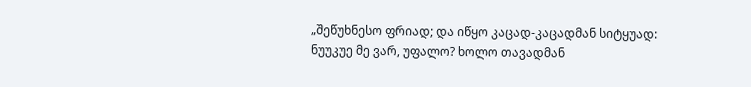„შეწუხნესო ფრიად; და იწყო კაცად-კაცადმან სიტყუად: ნუუკუე მე ვარ, უფალო? ხოლო თავადმან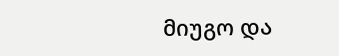მიუგო და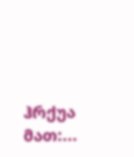ჰრქუა მათ:...